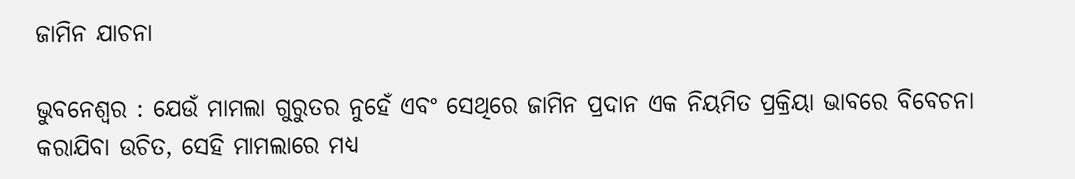ଜାମିନ ଯାଚନା

ଭୁବନେଶ୍ବର : ଯେଉଁ ମାମଲା ଗୁରୁତର ନୁହେଁ ଏବଂ ସେଥିରେ ଜାମିନ ପ୍ରଦାନ ଏକ ନିୟମିତ ପ୍ରକ୍ରିୟା ଭାବରେ ବିବେଚନା କରାଯିବା ଉଚିତ, ସେହି ମାମଲାରେ ମଧ୍ୟ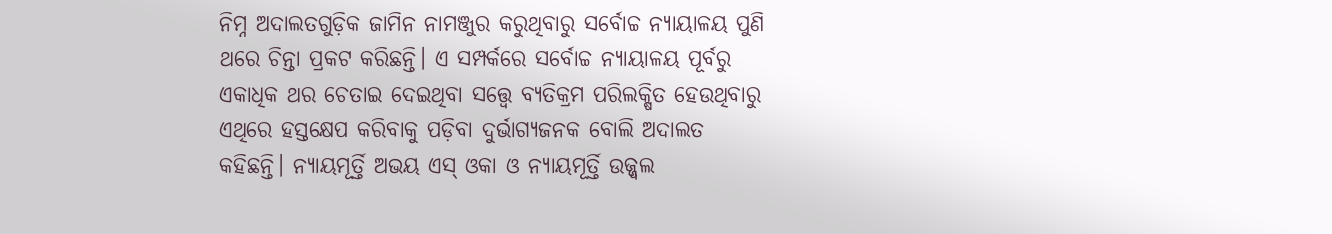ନିମ୍ନ ଅଦାଲତଗୁଡ଼ିକ ଜାମିନ ନାମଞ୍ଜୁର କରୁଥିବାରୁ ସର୍ବୋଚ୍ଚ ନ୍ୟାୟାଳୟ ପୁଣି ଥରେ ଚିନ୍ତା ପ୍ରକଟ କରିଛନ୍ତି। ଏ ସମ୍ପର୍କରେ ସର୍ବୋଚ୍ଚ ନ୍ୟାୟାଳୟ ପୂର୍ବରୁ ଏକାଧିକ ଥର ଚେତାଇ ଦେଇଥିବା ସତ୍ତ୍ବେ ବ୍ୟତିକ୍ରମ ପରିଲକ୍ଷିତ ହେଉଥିବାରୁ ଏଥିରେ ହସ୍ତକ୍ଷେପ କରିବାକୁ ପଡ଼ିବା ଦୁର୍ଭାଗ୍ୟଜନକ ବୋଲି ଅଦାଲତ କହିଛନ୍ତି। ନ୍ୟାୟମୂର୍ତ୍ତି ଅଭୟ ଏସ୍ ଓକା ଓ ନ୍ୟାୟମୂର୍ତ୍ତି ଉଜ୍ଜ୍ବଲ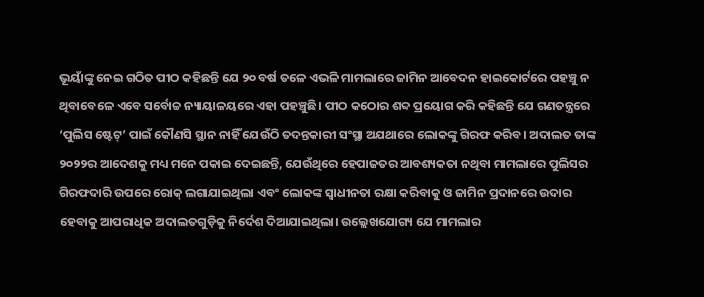ଭୂୟାଁଙ୍କୁ ନେଇ ଗଠିତ ପୀଠ କହିଛନ୍ତି ଯେ ୨୦ ବର୍ଷ ତଳେ ଏଭଳି ମାମଲାରେ ଜାମିନ ଆବେଦନ ହାଇକୋର୍ଟରେ ପହଞ୍ଚୁ ନ ଥିବାବେଳେ ଏବେ ସର୍ବୋଚ୍ଚ ନ୍ୟାୟାଳୟରେ ଏହା ପହଞ୍ଚୁଛି। ପୀଠ କଠୋର ଶବ୍ଦ ପ୍ରୟୋଗ କରି କହିଛନ୍ତି ଯେ ଗଣତନ୍ତ୍ରରେ ‘ପୁଲିସ ଷ୍ଟେଟ୍’ ପାଇଁ କୌଣସି ସ୍ଥାନ ନାହିଁ ଯେଉଁଠି ତଦନ୍ତକାରୀ ସଂସ୍ଥା ଅଯଥାରେ ଲୋକଙ୍କୁ ଗିରଫ କରିବ। ଅଦାଲତ ତାଙ୍କ ୨୦୨୨ର ଆଦେଶକୁ ମଧ୍ୟ ମନେ ପକାଇ ଦେଇଛନ୍ତି, ଯେଉଁଥିରେ ହେପାଜତର ଆବଶ୍ୟକତା ନଥିବା ମାମଲାରେ ପୁଲିସର ଗିରଫଦାରି ଉପରେ ରୋକ୍ ଲଗାଯାଇଥିଲା ଏବଂ ଲୋକଙ୍କ ସ୍ୱାଧୀନତା ରକ୍ଷା କରିବାକୁ ଓ ଜାମିନ ପ୍ରଦାନରେ ଉଦାର ହେବାକୁ ଆପରାଧିକ ଅଦାଲତଗୁଡ଼ିକୁ ନିର୍ଦେଶ ଦିଆଯାଇଥିଲା। ଉଲ୍ଲେଖଯୋଗ୍ୟ ଯେ ମାମଲାର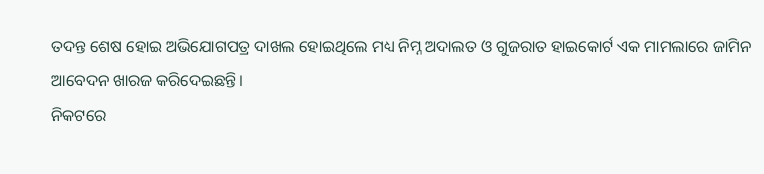ତଦନ୍ତ ଶେଷ ହୋଇ ଅଭିଯୋଗପତ୍ର ଦାଖଲ ହୋଇଥିଲେ ମଧ୍ୟ ନିମ୍ନ ଅଦାଲତ ଓ ଗୁଜରାତ ହାଇକୋର୍ଟ ଏକ ମାମଲାରେ ଜାମିନ ଆବେଦନ ଖାରଜ କରିଦେଇଛନ୍ତି।
ନିକଟରେ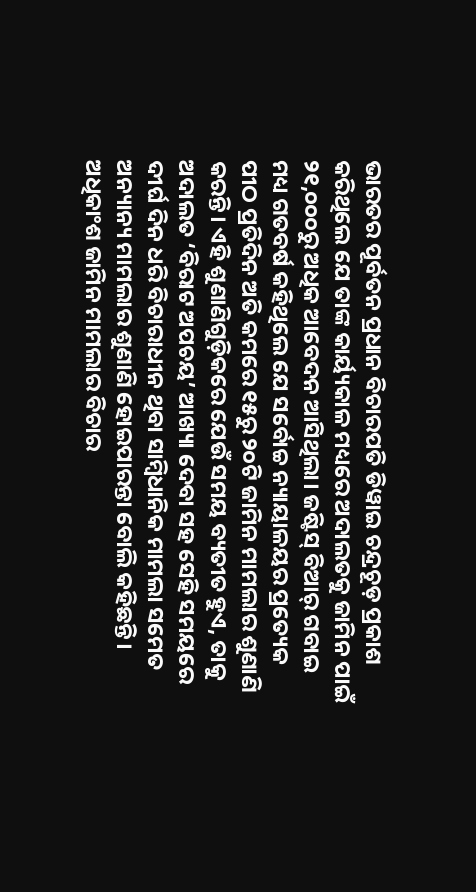ଭାରତର ପୂର୍ବତନ ପ୍ରଧାନ ବିଚାରପତି ଡିୱାଇ ଚନ୍ଦ୍ରଚୂଡ଼ ପ୍ରକାଶ କରିଥିଲେ ଯେ ତାଙ୍କ କାର୍ୟ୍ୟକାଳ ମଧ୍ୟରେ ଅଦାଲତକୁ ଜାମିନ ପାଇଁ ୨୧,୦୦୦ରୁ ଅଧିକ ଆବେଦନ ଆସିଥିଲା। ଜଷ୍ଟିସ୍ ବିଆର୍ ଗବାଇ ମଧ୍ୟ ଗତବର୍ଷ କହିଥିଲେ ଯେ ସର୍ବୋଚ୍ଚ ନ୍ୟାୟାଳୟର ପ୍ରତ୍ୟେକ ପୀଠ ପ୍ରତିଦିନ ଅତି କମରେ ୧୫ରୁ ୨୦ଟି ଜାମିନ ମାମଲାର ଶୁଣାଣି କରନ୍ତି। ଏହି ଶୁଣାଣିଗୁଡ଼ିକରେ ଯେଉଁ ସମୟ ବ୍ୟତୀତ ହୁଏ, ତାକୁ ଅଦାଲତ ‘ବିରାଟ ଅପଚୟ’ ଆଖ୍ୟା ଦେବା ସହ ସେହି ସମୟରେ ଦୀର୍ଘ ଦିନ ଧରି ବିଚାରାଧୀନ ଥିବା ସାମ୍ବିଧାନିକ ମାମଲା ସମେତ ଅନ୍ୟାନ୍ୟ ମାମଲାର ଶୁଣାଣି ହୋଇପାରନ୍ତା ବୋଲି କହିଛନ୍ତି। ଅଧିକାଂଶ ଜାମିନ ମାମଲାର ବିଚାର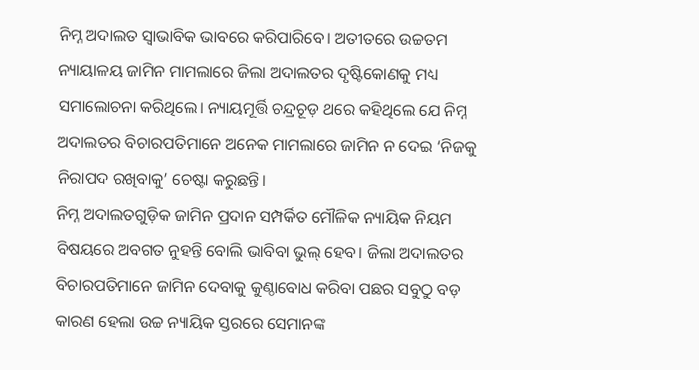ନିମ୍ନ ଅଦାଲତ ସ୍ୱାଭାବିକ ଭାବରେ କରିପାରିବେ। ଅତୀତରେ ଉଚ୍ଚତମ ନ୍ୟାୟାଳୟ ଜାମିନ ମାମଲାରେ ଜିଲା ଅଦାଲତର ଦୃଷ୍ଟିକୋଣକୁ ମଧ୍ୟ ସମାଲୋଚନା କରିଥିଲେ। ନ୍ୟାୟମୂର୍ତ୍ତି ଚନ୍ଦ୍ରଚୂଡ଼ ଥରେ କହିଥିଲେ ଯେ ନିମ୍ନ ଅଦାଲତର ବିଚାରପତିମାନେ ଅନେକ ମାମଲାରେ ଜାମିନ ନ ଦେଇ ‘ନିଜକୁ ନିରାପଦ ରଖିବାକୁ’ ଚେଷ୍ଟା କରୁଛନ୍ତି।
ନିମ୍ନ ଅଦାଲତଗୁଡ଼ିକ ଜାମିନ ପ୍ରଦାନ ସମ୍ପର୍କିତ ମୌଳିକ ନ୍ୟାୟିକ ନିୟମ ବିଷୟରେ ଅବଗତ ନୁହନ୍ତି ବୋଲି ଭାବିବା ଭୁଲ୍ ହେବ। ଜିଲା ଅଦାଲତର ବିଚାରପତିମାନେ ଜାମିନ ଦେବାକୁ କୁଣ୍ଠାବୋଧ କରିବା ପଛର ସବୁଠୁ ବଡ଼ କାରଣ ହେଲା ଉଚ୍ଚ ନ୍ୟାୟିକ ସ୍ତରରେ ସେମାନଙ୍କ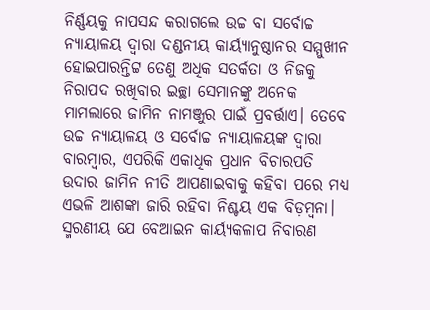ନିର୍ଣ୍ଣୟକୁ ନାପସନ୍ଦ କରାଗଲେ ଉଚ୍ଚ ବା ସର୍ବୋଚ୍ଚ ନ୍ୟାୟାଳୟ ଦ୍ୱାରା ଦଣ୍ଡନୀୟ କାର୍ୟ୍ୟାନୁଷ୍ଠାନର ସମ୍ମୁଖୀନ ହୋଇପାରନ୍ତିଟ୍ଟ ତେଣୁ ଅଧିକ ସତର୍କତା ଓ ନିଜକୁ ନିରାପଦ ରଖିବାର ଇଚ୍ଛା ସେମାନଙ୍କୁ ଅନେକ ମାମଲାରେ ଜାମିନ ନାମଞ୍ଜୁର ପାଇଁ ପ୍ରବର୍ତ୍ତାଏ। ତେବେ ଉଚ୍ଚ ନ୍ୟାୟାଳୟ ଓ ସର୍ବୋଚ୍ଚ ନ୍ୟାୟାଳୟଙ୍କ ଦ୍ୱାରା ବାରମ୍ବାର, ଏପରିକି ଏକାଧିକ ପ୍ରଧାନ ବିଚାରପତି ଉଦାର ଜାମିନ ନୀତି ଆପଣାଇବାକୁ କହିବା ପରେ ମଧ୍ୟ ଏଭଳି ଆଶଙ୍କା ଜାରି ରହିବା ନିଶ୍ଚୟ ଏକ ବିଡ଼ମ୍ବନା। ସ୍ମରଣୀୟ ଯେ ବେଆଇନ କାର୍ୟ୍ୟକଳାପ ନିବାରଣ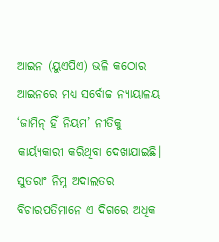ଆଇନ (ୟୁଏପିଏ) ଭଳି କଠୋର ଆଇନରେ ମଧ୍ୟ ସର୍ବୋଚ୍ଚ ନ୍ୟାୟାଳୟ ‘ଜାମିନ୍ ହିଁ ନିୟମ’ ନୀତିକୁ କାର୍ୟ୍ୟକାରୀ କରିଥିବା ଦେଖାଯାଇଛି। ସୁତରାଂ ନିମ୍ନ ଅଦାଲତର ବିଚାରପତିମାନେ ଏ ଦିଗରେ ଅଧିକ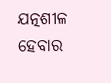ଯତ୍ନଶୀଳ ହେବାର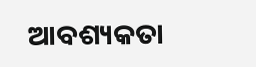ଆବଶ୍ୟକତା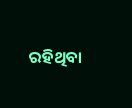ରହିଥିବା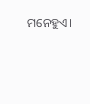ମନେହୁଏ।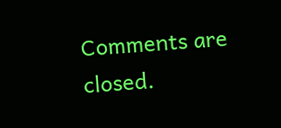Comments are closed.